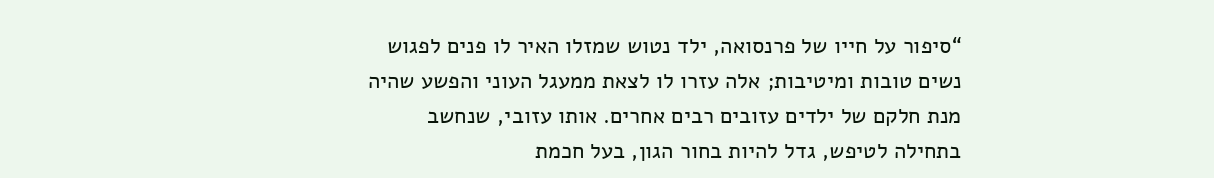“סיפור על חייו של פרנסואה, ילד נטוש שמזלו האיר לו פנים לפגוש נשים טובות ומיטיבות; אלה עזרו לו לצאת ממעגל העוני והפשע שהיה מנת חלקם של ילדים עזובים רבים אחרים. אותו עזובי, שנחשב בתחילה לטיפש, גדל להיות בחור הגון, בעל חכמת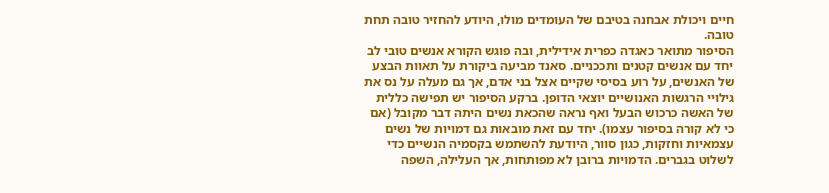חיים ויכולת אבחנה בטיבם של העומדים מולו, היודע להחזיר טובה תחת טובה.
הסיפור מתואר כאגדה כפרית אידילית, ובה פוגש הקורא אנשים טובי לב יחד עם אנשים קטנים ותככניים. סאנד מביעה ביקורת על תאוות הבצע של האנשים, על רוע בסיסי שקיים אצל בני אדם, אך גם מעלה על נס את גילויי הרגשות האנושיים יוצאי הדופן. ברקע הסיפור יש תפישה כללית של האשה כרכוש הבעל ואף נראה שהכאת נשים היתה דבר מקובל (אם כי לא קורה בסיפור עצמו). יחד עם זאת מובאות גם דמויות של נשים עצמאיות וחזקות, כגון סוור, היודעת להשתמש בקסמיה הנשיים כדי לשלוט בגברים. הדמויות ברובן לא מפותחות, אך העלילה, השפה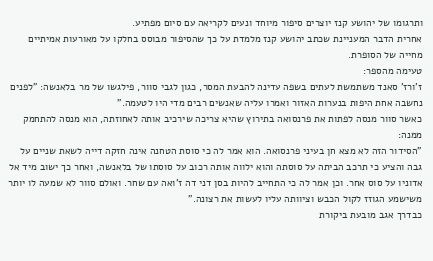ותרגומו של יהושע קנז יוצרים סיפור מיוחד ונעים לקריאה עם סיום מפתיע.
אחרית הדבר המעניינת שכתב יהושע קנז מלמדת על כך שהסיפור מבוסס בחלקו על מאורעות אמיתיים מחייה של הסופרת.
טעימה מהספר:
ז'ורז' סאנד משתמשת לעתים בשפה עדינה להבעת המסר, כגון לגבי סוור, פילגשו של מר בלאנשה: "לפנים נחשבה אחת היפות בנערות האזור ואמרו עליה שאנשים רבים מדי היו לטעמה."
כאשר סוור מנסה לפתות את פרנסואה בתירוץ שהיא צריכה שירכיב אותה לאחוזתה, הוא מנסה להתחמק ממנה:
"הסידור הזה לא מצא חן בעיני פרנסואה. הוא אמר לה כי סוסת הטחנה אינה חזקה דייה לשאת שניים על גבה והציע כי תרכב הביתה על סוסתה והוא ילווה אותה רכוב על סוסתו של בלאנשה, ואחר כך ישוב מיד אל אדוניו על סוס אחר. וכן אמר לה כי התחייב להיות בסן דני דה ז'ואה עם שחר. ואולם סוור לא שמעה לו יותר משישמע הגוזז לקול הכבש וציוותה עליו לעשות את רצונה."
כבדרך אגב מובעת ביקורת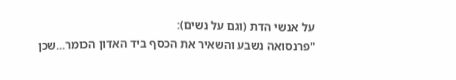על אנשי הדת (וגם על נשים):
"פרנסואה נשבע והשאיר את הכסף ביד האדון הכומר...שכן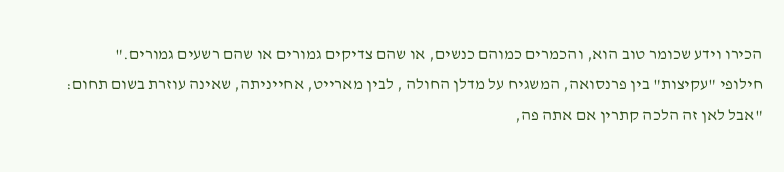הכירו וידע שכומר טוב הוא, והכמרים כמוהם כנשים, או שהם צדיקים גמורים או שהם רשעים גמורים."
חילופי "עקיצות" בין פרנסואה, המשגיח על מדלן החולה , לבין מארייט, אחייניתה, שאינה עוזרת בשום תחום:
"אבל לאן זה הלכה קתרין אם אתה פה,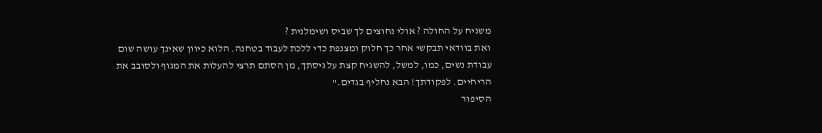משגיח על החולה ? אולי נחוצים לך שביס ושימלנית ?
ואת בוודאי תבקשי אחר כך חלוק ומצנפת כדי ללכת לעבוד בטחנה. הלוא כיוון שאינך עושה שום עבודת נשים, כמו, למשל, להשגיח קצת על גיסתך, מן הסתם תרצי להעלות את המגוף ולסובב את הריחיים. לפקודתך! הבא נחליף בגדים."
הסיפור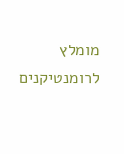מומלץ לרומנטיקנים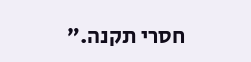חסרי תקנה.”